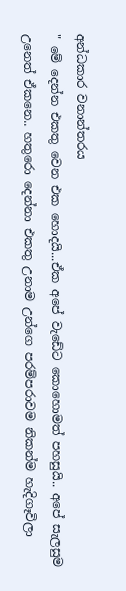අන්ධකාර වනාන්තරය
" මේ දෙන්න එකතු වෙන එක හොදයි...ඒක අපේ වැඩේට කොහොමත් පහසුයි.. අපේ සැලසුම උනෙත් ඒකනෙ.. හතුරො දෙන්නා එකතු උනාම උන්ගෙ පරම්පරාවම නිකන්ම හැදිගෑවිලා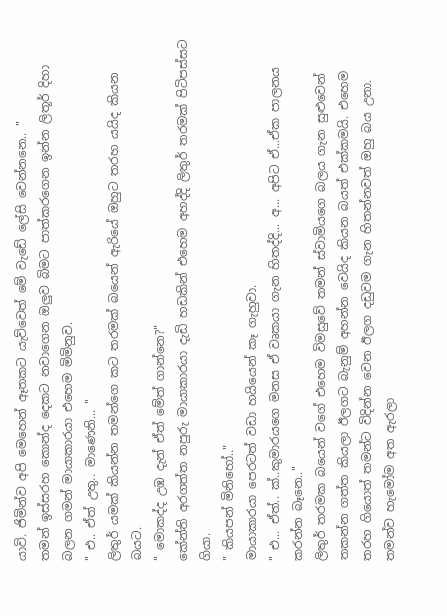යාවි. ජිමින්ව අපි මෙහෙන් ඈතකට යැව්වෙත් මේ වැඩේ ලේසි වෙන්නනෙ.. "
තමන් ඉස්සරහ කොන්ද දෙකට නවාගෙන ඔලුව බිමට පාත්කරගෙන ඉන්න ලිතූර් දිහා බලන ගමන් මායාකාරයා එහෙම මිමිනුව.
" එ.. ඒත් උතු.. මාණෙනි... "
ලිතුර් යමක් කියන්න තමන්ගෙ කට තරමක් බයෙන් ඇරියේ ඔහුට තරහ යයිද කියන බයට.
" මොකද්ද උඹ දැන් ඒත් මේත් ගාන්නෙ?"
කේන්ති අරගත්ත නපුරු මායාකාරයා දැඩි හඩකින් එහෙම අහද්දි ලිතුර් තරමක් පිටිපස්සට ගියා.
" කියපන් මිනිහෝ.."
මායාකාරයා පෙරටත් වඩා හයියෙන් කෑ ගැහුවා.
" එ... ඒත්.. ක්..කුමාරයගෙ මනස ඒ වෘකයා ගැන හිතද්දි... අ... අපිට ඒ...ඒක පාලනය කරන්න බෑනෙ.."
ලිතුර් තරමක බයෙන් වගේ එහෙම විමසුවේ තමන් ස්වාමියගෙ බලය ගැන සුළුවෙන් තකන්න ගත්ත කියලා ඊලගට බැනුම් අහන්න වෙයිද කියන බයත් එක්කමයි. එහෙම තරහ ගියොත් තමන්ට විදින්න වෙන ඊලග දඩුවම ගැන හිතන්නවත් ඔහු බය උනා. තමන්ව හැමෝම අත ඇරලා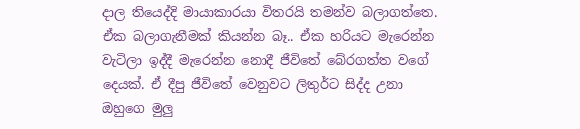දාල තියෙද්දි මායාකාරයා විතරයි තමන්ව බලාගත්තෙ. ඒක බලාගැනීමක් කියන්න බෑ.. ඒක හරියට මැරෙන්න වැටිලා ඉද්දී මැරෙන්න නොදී ජීවිතේ බේරගත්ත වගේ දෙයක්. ඒ දීපු ජීවිතේ වෙනුවට ලිතුර්ට සිද්ද උනා ඔහුගෙ මුලු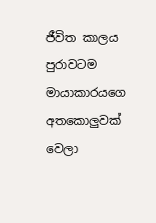ජීවිත කාලය පුරාවටම මායාකාරයගෙ අතකොලුවක් වෙලා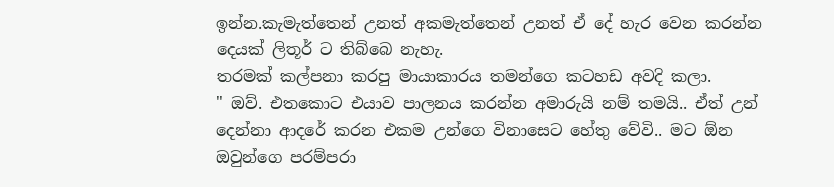ඉන්න.කැමැත්තෙන් උනත් අකමැත්තෙන් උනත් ඒ දේ හැර වෙන කරන්න දෙයක් ලිතූර් ට තිබ්බෙ නැහැ.
තරමක් කල්පනා කරපු මායාකාරය තමන්ගෙ කටහඩ අවදි කලා.
" ඔව්. එතකොට එයාව පාලනය කරන්න අමාරුයි නම් තමයි.. ඒත් උන් දෙන්නා ආදරේ කරන එකම උන්ගෙ විනාසෙට හේතු වේවි.. මට ඕන ඔවුන්ගෙ පරම්පරා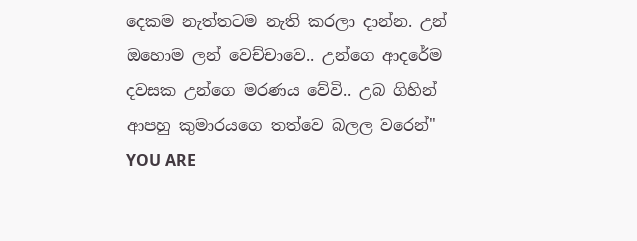දෙකම නැත්තටම නැති කරලා දාන්න. උන් ඔහොම ලන් වෙච්චාවෙ.. උන්ගෙ ආදරේම දවසක උන්ගෙ මරණය වේවි.. උබ ගිහින් ආපහු කුමාරයගෙ තත්වෙ බලල වරෙන්"
YOU ARE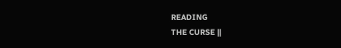READING
THE CURSE ||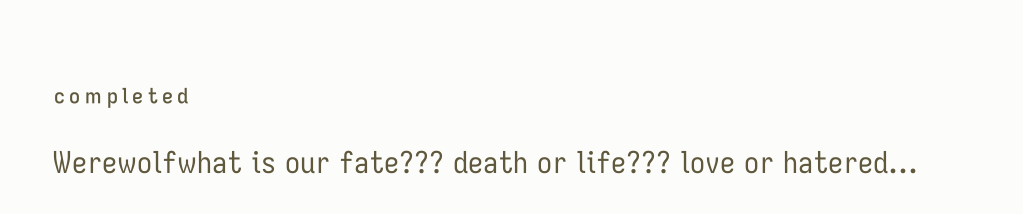ᶜᵒᵐᵖˡᵉᵗᵉᵈ
Werewolfwhat is our fate??? death or life??? love or hatered...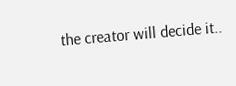the creator will decide it..